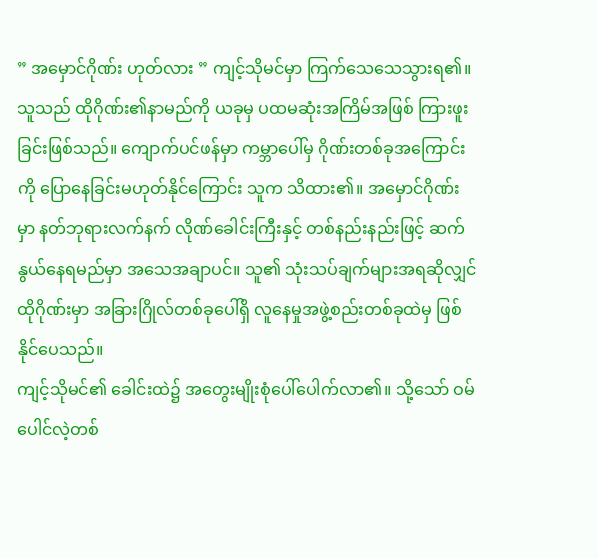” အမှောင်ဂိုဏ်း ဟုတ်လား ” ကျင့်သိုမင်မှာ ကြက်သေသေသွားရ၏။ သူသည် ထိုဂိုဏ်း၏နာမည်ကို ယခုမှ ပထမဆုံးအကြိမ်အဖြစ် ကြားဖူးခြင်းဖြစ်သည်။ ကျောက်ပင်ဖန်မှာ ကမ္ဘာပေါ်မှ ဂိုဏ်းတစ်ခုအကြောင်းကို ပြောနေခြင်းမဟုတ်နိုင်ကြောင်း သူက သိထား၏။ အမှောင်ဂိုဏ်းမှာ နတ်ဘုရားလက်နက် လိုဏ်ခေါင်းကြီးနှင့် တစ်နည်းနည်းဖြင့် ဆက်နွယ်နေရမည်မှာ အသေအချာပင်။ သူ၏ သုံးသပ်ချက်များအရဆိုလျှင် ထိုဂိုဏ်းမှာ အခြားဂြိုလ်တစ်ခုပေါ်ရှိ လူနေမှုအဖွဲ့စည်းတစ်ခုထဲမှ ဖြစ်နိုင်ပေသည်။
ကျင့်သိုမင်၏ ခေါင်းထဲ၌ အတွေးမျိုးစုံပေါ်ပေါက်လာ၏။ သို့သော် ဝမ်ပေါင်လဲ့တစ်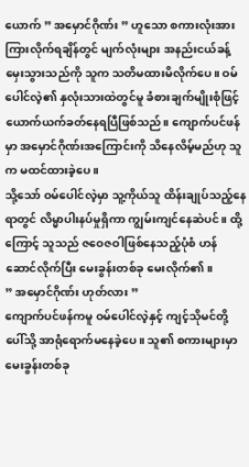ယောက် ” အမှောင်ဂိုဏ်း ” ဟူသော စကားလုံးအား ကြားလိုက်ရချိန်တွင် မျက်လုံးများ အနည်းငယ်ခန့် မှေးသွားသည်ကို သူက သတိမထားမိလိုက်ပေ။ ဝမ်ပေါင်လဲ့၏ နှလုံးသားထဲတွင်မူ ခံစားချက်မျိုးစုံဖြင့် ယောက်ယက်ခတ်နေရပြီဖြစ်သည်။ ကျောက်ပင်ဖန်မှာ အမှောင်ဂိုဏ်းအကြောင်းကို သိနေလိမ့်မည်ဟု သူက မထင်ထားခဲ့ပေ။
သို့သော် ဝမ်ပေါင်လဲ့မှာ သူ့ကိုယ်သူ ထိန်းချုပ်သည့်နေရာတွင် လိမ္မာပါးနပ်မှုရှိကာ ကျွမ်းကျင်နေဆဲပင်။ ထို့ကြောင့် သူသည် ဇဝေဇဝါဖြစ်နေသည့်ပုံစံ ဟန်ဆောင်လိုက်ပြီး မေးခွန်းတစ်ခု မေးလိုက်၏။
” အမှောင်ဂိုဏ်း ဟုတ်လား ”
ကျောက်ပင်ဖန်ကမူ ဝမ်ပေါင်လဲ့နှင့် ကျင့်သိုမင်တို့ပေါ်သို့ အာရုံရောက်မနေခဲ့ပေ။ သူ၏ စကားများမှာ မေးခွန်းတစ်ခု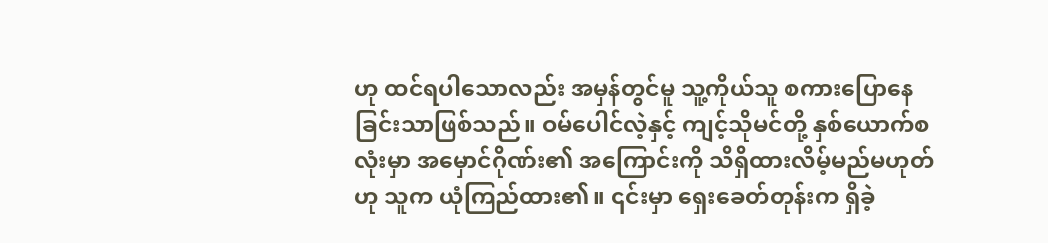ဟု ထင်ရပါသောလည်း အမှန်တွင်မူ သူ့ကိုယ်သူ စကားပြောနေခြင်းသာဖြစ်သည်။ ဝမ်ပေါင်လဲ့နှင့် ကျင့်သိုမင်တို့ နှစ်ယောက်စလုံးမှာ အမှောင်ဂိုဏ်း၏ အကြောင်းကို သိရှိထားလိမ့်မည်မဟုတ်ဟု သူက ယုံကြည်ထား၏။ ၎င်းမှာ ရှေးခေတ်တုန်းက ရှိခဲ့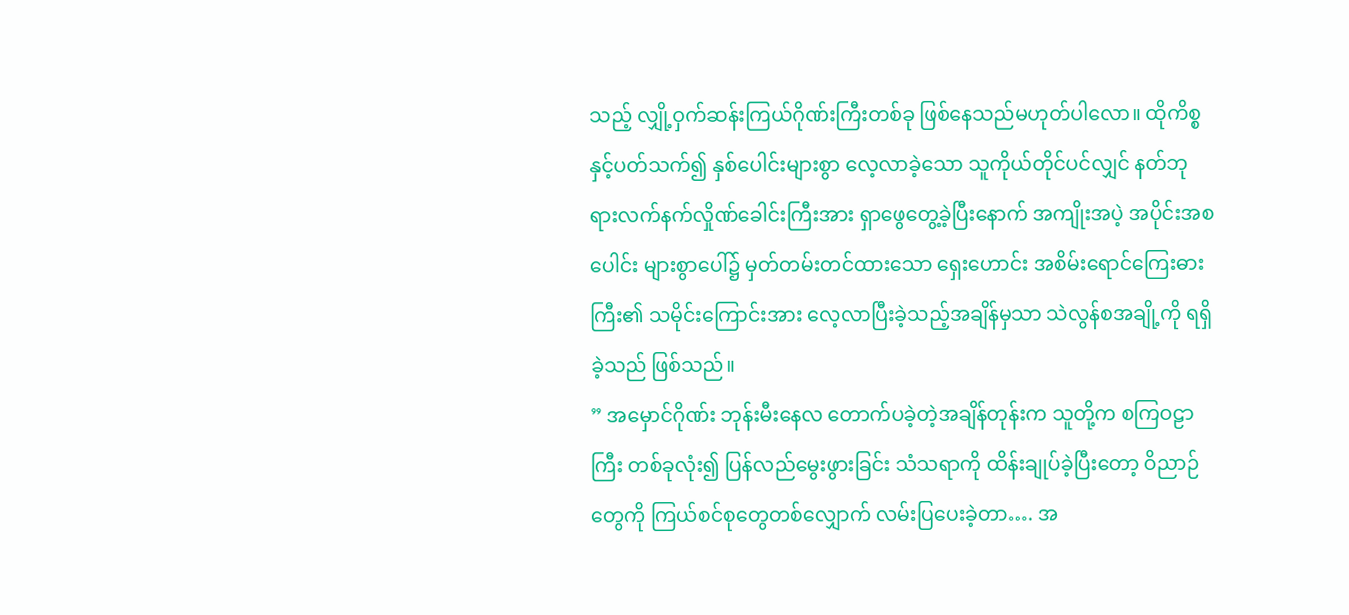သည့် လျှို့ဝှက်ဆန်းကြယ်ဂိုဏ်းကြီးတစ်ခု ဖြစ်နေသည်မဟုတ်ပါလော။ ထိုကိစ္စနှင့်ပတ်သက်၍ နှစ်ပေါင်းများစွာ လေ့လာခဲ့သော သူကိုယ်တိုင်ပင်လျှင် နတ်ဘုရားလက်နက်လှိုဏ်ခေါင်းကြီးအား ရှာဖွေတွေ့ခဲ့ပြီးနောက် အကျိုးအပဲ့ အပိုင်းအစပေါင်း များစွာပေါ်၌ မှတ်တမ်းတင်ထားသော ရှေးဟောင်း အစိမ်းရောင်ကြေးဓားကြီး၏ သမိုင်းကြောင်းအား လေ့လာပြီးခဲ့သည့်အချိန်မှသာ သဲလွန်စအချို့ကို ရရှိခဲ့သည် ဖြစ်သည်။
” အမှောင်ဂိုဏ်း ဘုန်းမီးနေလ တောက်ပခဲ့တဲ့အချိန်တုန်းက သူတို့က စကြဝဠာကြီး တစ်ခုလုံး၍ ပြန်လည်မွေးဖွားခြင်း သံသရာကို ထိန်းချုပ်ခဲ့ပြီးတော့ ဝိညာဉ်တွေကို ကြယ်စင်စုတွေတစ်လျှောက် လမ်းပြပေးခဲ့တာ…. အ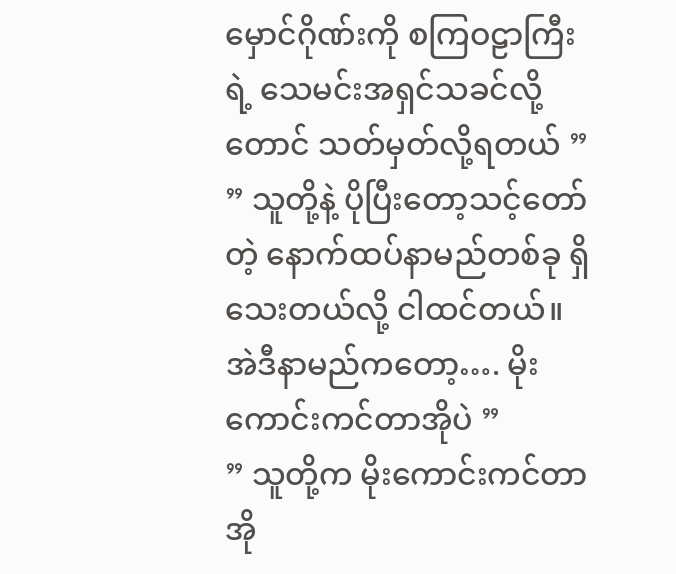မှောင်ဂိုဏ်းကို စကြဝဠာကြီးရဲ့ သေမင်းအရှင်သခင်လို့တောင် သတ်မှတ်လို့ရတယ် ”
” သူတို့နဲ့ ပိုပြီးတော့သင့်တော်တဲ့ နောက်ထပ်နာမည်တစ်ခု ရှိသေးတယ်လို့ ငါထင်တယ်။ အဲဒီနာမည်ကတော့…. မိုးကောင်းကင်တာအိုပဲ ”
” သူတို့က မိုးကောင်းကင်တာအို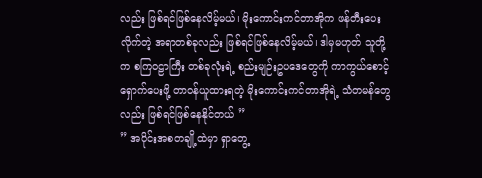လည်း ဖြစ်ရင်ဖြစ်နေလိမ့်မယ်၊ မိုးကောင်းကင်တာအိုက ဖန်တီးပေးလိုက်တဲ့ အရာတစ်ခုလည်း ဖြစ်ရင်ဖြစ်နေလိမ့်မယ်၊ ဒါမှမဟုတ် သူတို့က စကြဝဠာကြီး တစ်ခုလုံးရဲ့ စည်းမျဉ်းဥပဒေတွေကို ကာကွယ်စောင့်ရှောက်ပေးဖို့ တာဝန်ယူထားရတဲ့ မိုးကောင်းကင်တာအိုရဲ့ သံတမန်တွေလည်း ဖြစ်ရင်ဖြစ်နေနိုင်တယ် ”
” အပိုင်းအစတချို့ထဲမှာ ရှာတွေ့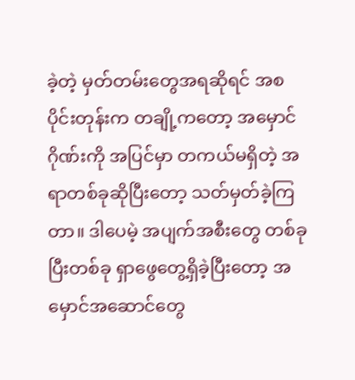ခဲ့တဲ့ မှတ်တမ်းတွေအရဆိုရင် အစပိုင်းတုန်းက တချို့ကတော့ အမှောင်ဂိုဏ်းကို အပြင်မှာ တကယ်မရှိတဲ့ အရာတစ်ခုဆိုပြီးတော့ သတ်မှတ်ခဲ့ကြတာ။ ဒါပေမဲ့ အပျက်အစီးတွေ တစ်ခုပြီးတစ်ခု ရှာဖွေတွေ့ရှိခဲ့ပြီးတော့ အမှောင်အဆောင်တွေ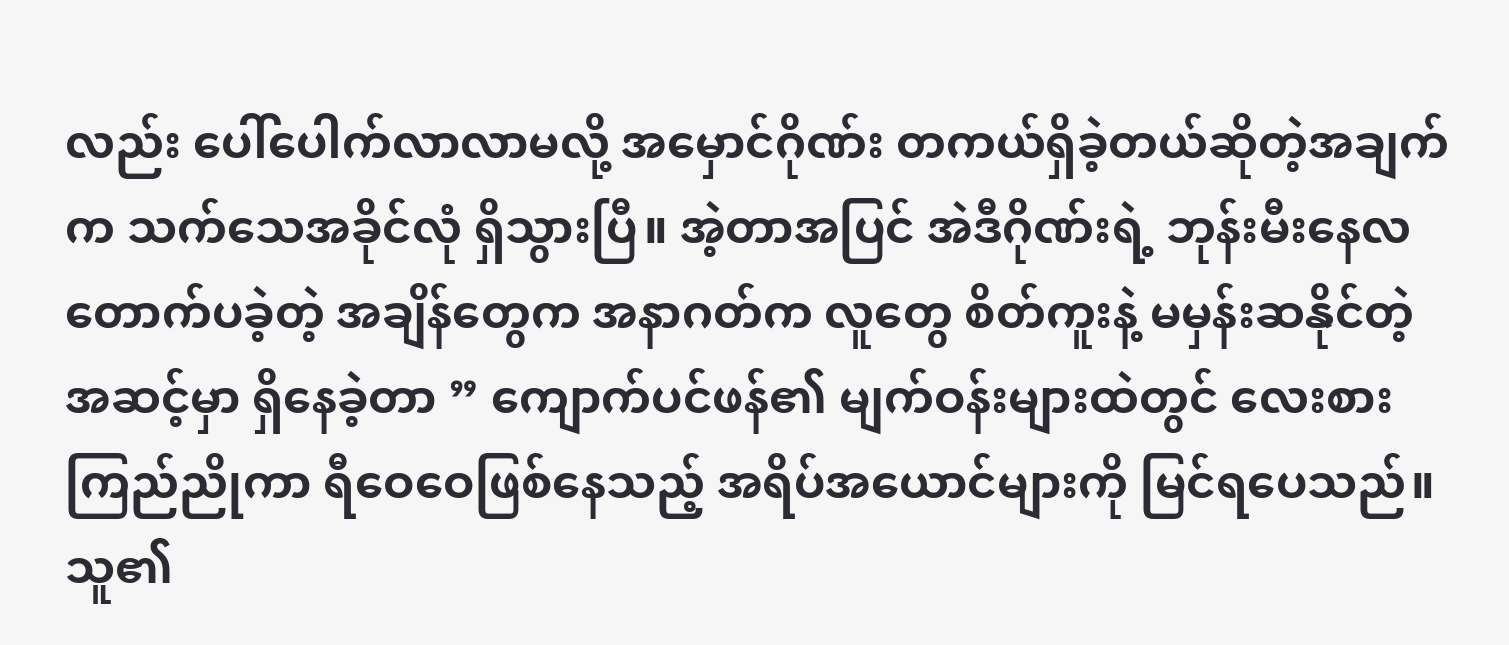လည်း ပေါ်ပေါက်လာလာမလို့ အမှောင်ဂိုဏ်း တကယ်ရှိခဲ့တယ်ဆိုတဲ့အချက်က သက်သေအခိုင်လုံ ရှိသွားပြီ။ အဲ့တာအပြင် အဲဒီဂိုဏ်းရဲ့ ဘုန်းမီးနေလတောက်ပခဲ့တဲ့ အချိန်တွေက အနာဂတ်က လူတွေ စိတ်ကူးနဲ့ မမှန်းဆနိုင်တဲ့ အဆင့်မှာ ရှိနေခဲ့တာ ” ကျောက်ပင်ဖန်၏ မျက်ဝန်းများထဲတွင် လေးစားကြည်ညိုကာ ရီဝေဝေဖြစ်နေသည့် အရိပ်အယောင်များကို မြင်ရပေသည်။ သူ၏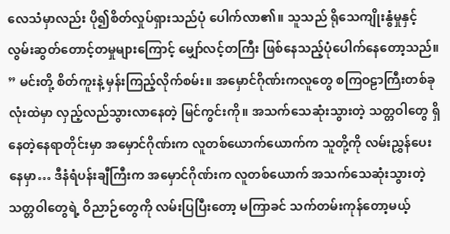လေသံမှာလည်း ပို၍စိတ်လှုပ်ရှားသည်ပုံ ပေါက်လာ၏။ သူသည် ရိုသေကျိုးနွံမှုနှင့် လွမ်းဆွတ်တောင့်တမှုများကြောင့် မျှော်လင့်တကြီး ဖြစ်နေသည့်ပုံပေါက်နေတော့သည်။
” မင်းတို့ စိတ်ကူးနဲ့ မှန်းကြည့်လိုက်စမ်း။ အမှောင်ဂိုဏ်းကလူတွေ စကြဝဠာကြီးတစ်ခုလုံးထဲမှာ လှည့်လည်သွားလာနေတဲ့ မြင်ကွင်းကို။ အသက်သေဆုံးသွားတဲ့ သတ္တဝါတွေ ရှိနေတဲ့နေရာတိုင်းမှာ အမှောင်ဂိုဏ်းက လူတစ်ယောက်ယောက်က သူတို့ကို လမ်းညွှန်ပေးနေမှာ… ဒီနံရံပန်းချီကြီးက အမှောင်ဂိုဏ်းက လူတစ်ယောက် အသက်သေဆုံးသွားတဲ့ သတ္တဝါတွေရဲ့ ဝိညာဉ်တွေကို လမ်းပြပြီးတော့ မကြာခင် သက်တမ်းကုန်တော့မယ့်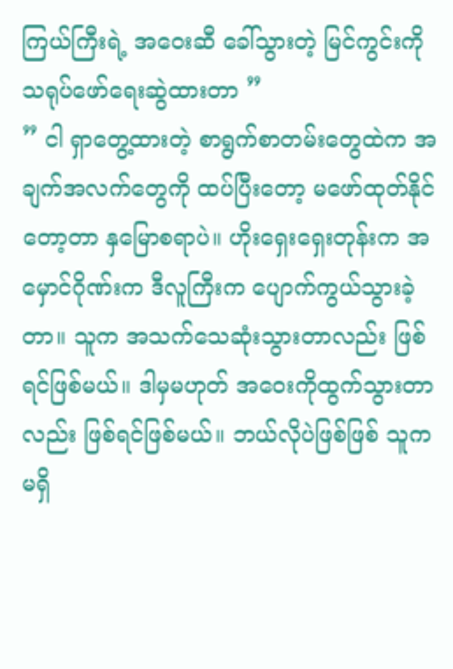ကြယ်ကြီးရဲ့ အဝေးဆီ ခေါ်သွားတဲ့ မြင်ကွင်းကို သရုပ်ဖော်ရေးဆွဲထားတာ ”
” ငါ ရှာတွေ့ထားတဲ့ စာရွက်စာတမ်းတွေထဲက အချက်အလက်တွေကို ထပ်ပြီးတော့ မဖော်ထုတ်နိုင်တော့တာ နှမြောစရာပဲ။ ဟိုးရှေးရှေးတုန်းက အမှောင်ဂိုဏ်းက ဒီလူကြီးက ပျောက်ကွယ်သွားခဲ့တာ။ သူက အသက်သေဆုံးသွားတာလည်း ဖြစ်ရင်ဖြစ်မယ်။ ဒါမှမဟုတ် အဝေးကိုထွက်သွားတာလည်း ဖြစ်ရင်ဖြစ်မယ်။ ဘယ်လိုပဲဖြစ်ဖြစ် သူက မရှိ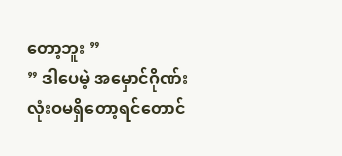တော့ဘူး ”
” ဒါပေမဲ့ အမှောင်ဂိုဏ်း လုံးဝမရှိတော့ရင်တောင်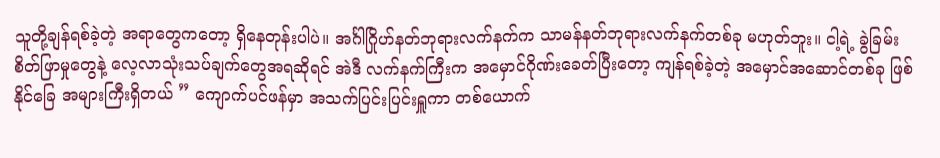သူတို့ချန်ရစ်ခဲ့တဲ့ အရာတွေကတော့ ရှိနေတုန်းပါပဲ။ အင်္ဂါဂြိုဟ်နတ်ဘုရားလက်နက်က သာမန်နတ်ဘုရားလက်နက်တစ်ခု မဟုတ်ဘူး။ ငါ့ရဲ့ ခွဲခြမ်းစိတ်ဖြာမှုတွေနဲ့ လေ့လာသုံးသပ်ချက်တွေအရဆိုရင် အဲဒီ လက်နက်ကြီးက အမှောင်ဂိုဏ်းခေတ်ပြီးတော့ ကျန်ရစ်ခဲ့တဲ့ အမှောင်အဆောင်တစ်ခု ဖြစ်နိုင်ခြေ အများကြီးရှိတယ် ” ကျောက်ပင်ဖန်မှာ အသက်ပြင်းပြင်းရှူကာ တစ်ယောက်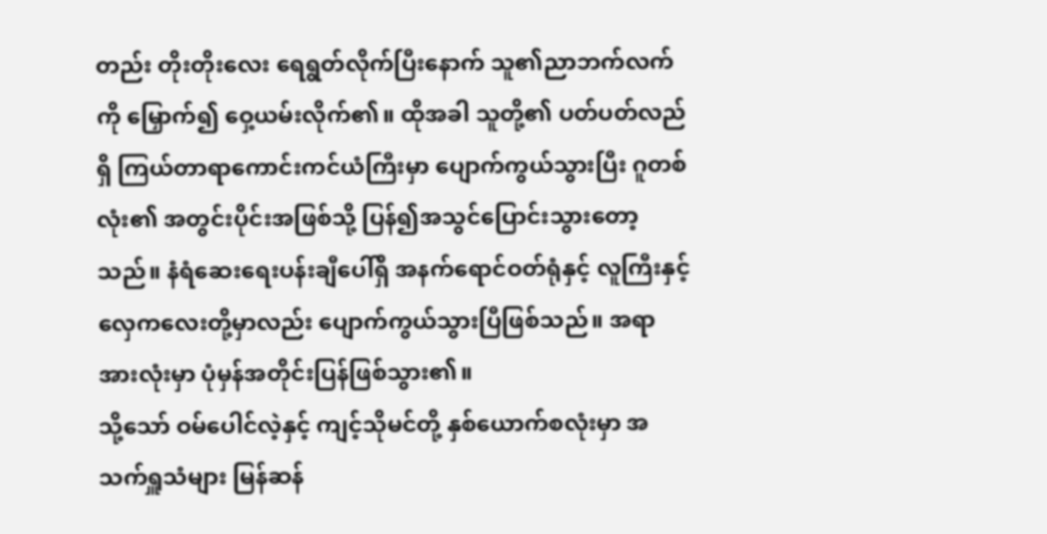တည်း တိုးတိုးလေး ရေရွတ်လိုက်ပြီးနောက် သူ၏ညာဘက်လက်ကို မြှောက်၍ ဝှေ့ယမ်းလိုက်၏။ ထိုအခါ သူတို့၏ ပတ်ပတ်လည်ရှိ ကြယ်တာရာကောင်းကင်ယံကြီးမှာ ပျောက်ကွယ်သွားပြီး ဂူတစ်လုံး၏ အတွင်းပိုင်းအဖြစ်သို့ ပြန်၍အသွင်ပြောင်းသွားတော့သည်။ နံရံဆေးရေးပန်းချီပေါ်ရှိ အနက်ရောင်ဝတ်ရုံနှင့် လူကြီးနှင့် လှေကလေးတို့မှာလည်း ပျောက်ကွယ်သွားပြီဖြစ်သည်။ အရာအားလုံးမှာ ပုံမှန်အတိုင်းပြန်ဖြစ်သွား၏။
သို့သော် ဝမ်ပေါင်လဲ့နှင့် ကျင့်သိုမင်တို့ နှစ်ယောက်စလုံးမှာ အသက်ရှူသံများ မြန်ဆန်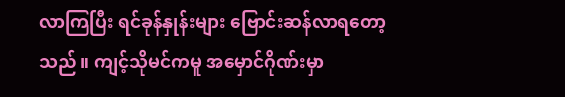လာကြပြီး ရင်ခုန်နှုန်းများ ဗြောင်းဆန်လာရတော့သည်။ ကျင့်သိုမင်ကမူ အမှောင်ဂိုဏ်းမှာ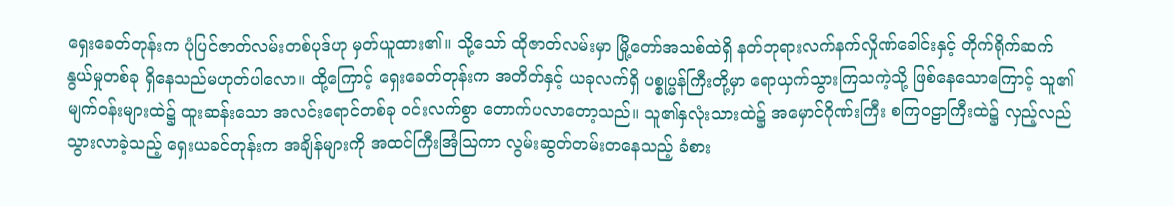ရှေးခေတ်တုန်းက ပုံပြင်ဇာတ်လမ်းတစ်ပုဒ်ဟု မှတ်ယူထား၏။ သို့သော် ထိုဇာတ်လမ်းမှာ မြို့တော်အသစ်ထဲရှိ နတ်ဘုရားလက်နက်လှိုဏ်ခေါင်းနှင့် တိုက်ရိုက်ဆက်နွယ်မှုတစ်ခု ရှိနေသည်မဟုတ်ပါလော။ ထို့ကြောင့် ရှေးခေတ်တုန်းက အတိတ်နှင့် ယခုလက်ရှိ ပစ္စုပ္မန်ကြီးတို့မှာ ရောယှက်သွားကြသကဲ့သို့ ဖြစ်နေသောကြောင့် သူ၏ မျက်ဝန်းများထဲ၌ ထူးဆန်းသော အလင်းရောင်တစ်ခု ဝင်းလက်စွာ တောက်ပလာတော့သည်။ သူ၏နှလုံးသားထဲ၌ အမှောင်ဂိုဏ်းကြီး စကြဝဠာကြီးထဲ၌ လှည့်လည်သွားလာခဲ့သည့် ရှေးယခင်တုန်းက အချိန်များကို အထင်ကြီးအြံဩကာ လွမ်းဆွတ်တမ်းတနေသည့် ခံစား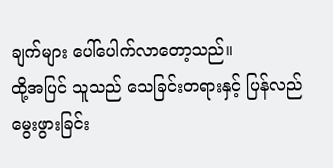ချက်များ ပေါ်ပေါက်လာတော့သည်။
ထို့အပြင် သူသည် သေခြင်းတရားနှင့် ပြန်လည်မွေးဖွားခြင်း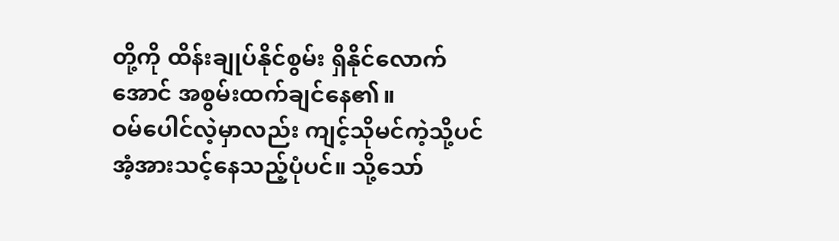တို့ကို ထိန်းချုပ်နိုင်စွမ်း ရှိနိုင်လောက်အောင် အစွမ်းထက်ချင်နေ၏။
ဝမ်ပေါင်လဲ့မှာလည်း ကျင့်သိုမင်ကဲ့သို့ပင် အံ့အားသင့်နေသည့်ပုံပင်။ သို့သော်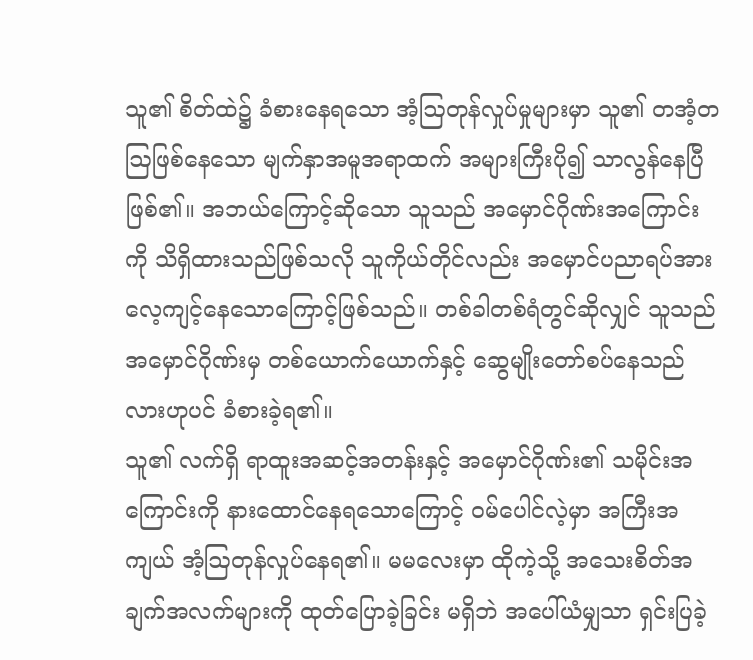သူ၏ စိတ်ထဲ၌ ခံစားနေရသော အံ့ဩတုန်လှုပ်မှုများမှာ သူ၏ တအံ့တဩဖြစ်နေသော မျက်နှာအမူအရာထက် အများကြီးပို၍ သာလွန်နေပြီ ဖြစ်၏။ အဘယ်ကြောင့်ဆိုသော သူသည် အမှောင်ဂိုဏ်းအကြောင်းကို သိရှိထားသည်ဖြစ်သလို သူကိုယ်တိုင်လည်း အမှောင်ပညာရပ်အား လေ့ကျင့်နေသောကြောင့်ဖြစ်သည်။ တစ်ခါတစ်ရံတွင်ဆိုလျှင် သူသည် အမှောင်ဂိုဏ်းမှ တစ်ယောက်ယောက်နှင့် ဆွေမျိုးတော်စပ်နေသည်လားဟုပင် ခံစားခဲ့ရ၏။
သူ၏ လက်ရှိ ရာထူးအဆင့်အတန်းနှင့် အမှောင်ဂိုဏ်း၏ သမိုင်းအကြောင်းကို နားထောင်နေရသောကြောင့် ဝမ်ပေါင်လဲ့မှာ အကြီးအကျယ် အံ့ဩတုန်လှုပ်နေရ၏။ မမလေးမှာ ထိုကဲ့သို့ အသေးစိတ်အချက်အလက်များကို ထုတ်ပြောခဲ့ခြင်း မရှိဘဲ အပေါ်ယံမျှသာ ရှင်းပြခဲ့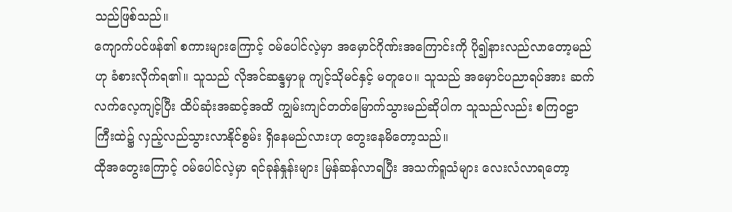သည်ဖြစ်သည်။
ကျောက်ပင်ဖန်၏ စကားများကြောင့် ဝမ်ပေါင်လဲ့မှာ အမှောင်ဂိုဏ်းအကြောင်းကို ပို၍နားလည်လာတော့မည်ဟု ခံစားလိုက်ရ၏။ သူသည် လိုအင်ဆန္ဒမှာမူ ကျင့်သိုမင်နှင့် မတူပေ။ သူသည် အမှောင်ပညာရပ်အား ဆက်လက်လေ့ကျင့်ပြီး ထိပ်ဆုံးအဆင့်အထိ ကျွမ်းကျင်တတ်မြောက်သွားမည်ဆိုပါက သူသည်လည်း စကြဝဠာကြီးထဲ၌ လှည့်လည်သွားလာနိုင်စွမ်း ရှိနေမည်လားဟု တွေးနေမိတော့သည်။
ထိုအတွေးကြောင့် ဝမ်ပေါင်လဲ့မှာ ရင်ခုန်နှုန်းများ မြန်ဆန်လာရပြီး အသက်ရူသံများ လေးလံလာရတော့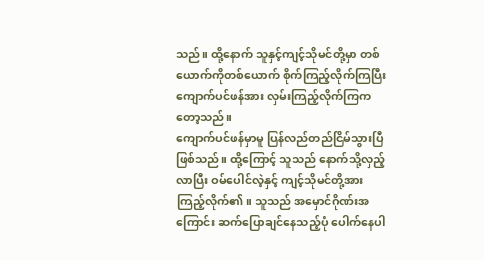သည်။ ထို့နောက် သူနှင့်ကျင့်သိုမင်တို့မှာ တစ်ယောက်ကိုတစ်ယောက် စိုက်ကြည့်လိုက်ကြပြီး ကျောက်ပင်ဖန်အား လှမ်းကြည့်လိုက်ကြကတော့သည်။
ကျောက်ပင်ဖန်မှာမူ ပြန်လည်တည်ငြိမ်သွားပြီဖြစ်သည်။ ထို့ကြောင့် သူသည် နောက်သို့လှည့်လာပြီး ဝမ်ပေါင်လဲ့နှင့် ကျင့်သိုမင်တို့အား ကြည့်လိုက်၏။ သူသည် အမှောင်ဂိုဏ်းအကြောင်း ဆက်ပြောချင်နေသည့်ပုံ ပေါက်နေပါ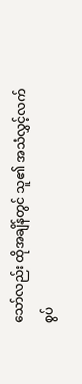သော်လည်း ထိုအချိန်တွင် သူ၏ အသံလွှင့်လက်စွပ်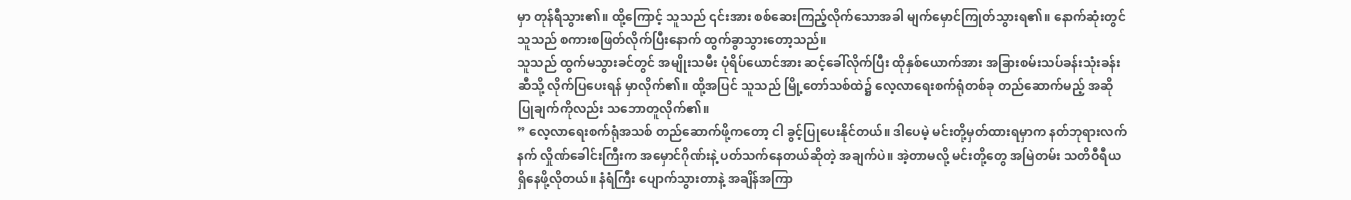မှာ တုန်ရီသွား၏။ ထို့ကြောင့် သူသည် ၎င်းအား စစ်ဆေးကြည့်လိုက်သောအခါ မျက်မှောင်ကြုတ်သွားရ၏။ နောက်ဆုံးတွင် သူသည် စကားစဖြတ်လိုက်ပြီးနောက် ထွက်ခွာသွားတော့သည်။
သူသည် ထွက်မသွားခင်တွင် အမျိုးသမီး ပုံရိပ်ယောင်အား ဆင့်ခေါ်လိုက်ပြီး ထိုနှစ်ယောက်အား အခြားစမ်းသပ်ခန်းသုံးခန်းဆီသို့ လိုက်ပြပေးရန် မှာလိုက်၏။ ထို့အပြင် သူသည် မြို့တော်သစ်ထဲ၌ လေ့လာရေးစက်ရုံတစ်ခု တည်ဆောက်မည့် အဆိုပြုချက်ကိုလည်း သဘောတူလိုက်၏။
” လေ့လာရေးစက်ရုံအသစ် တည်ဆောက်ဖို့ကတော့ ငါ ခွင့်ပြုပေးနိုင်တယ်။ ဒါပေမဲ့ မင်းတို့မှတ်ထားရမှာက နတ်ဘုရားလက်နက် လှိုဏ်ခေါင်းကြီးက အမှောင်ဂိုဏ်းနဲ့ ပတ်သက်နေတယ်ဆိုတဲ့ အချက်ပဲ။ အဲ့တာမလို့ မင်းတို့တွေ အမြဲတမ်း သတိဝီရီယ ရှိနေဖို့လိုတယ်။ နံရံကြီး ပျောက်သွားတာနဲ့ အချိန်အကြာ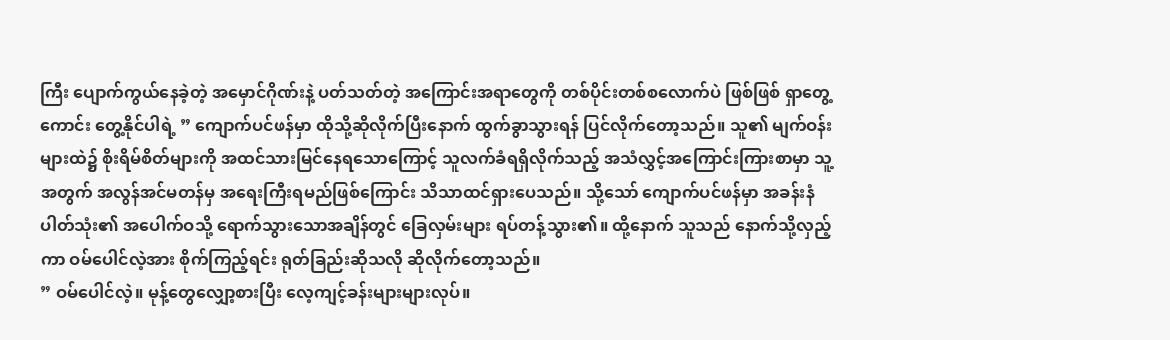ကြီး ပျောက်ကွယ်နေခဲ့တဲ့ အမှောင်ဂိုဏ်းနဲ့ ပတ်သတ်တဲ့ အကြောင်းအရာတွေကို တစ်ပိုင်းတစ်စလောက်ပဲ ဖြစ်ဖြစ် ရှာတွေ့ကောင်း တွေ့နိုင်ပါရဲ့ ” ကျောက်ပင်ဖန်မှာ ထိုသို့ဆိုလိုက်ပြီးနောက် ထွက်ခွာသွားရန် ပြင်လိုက်တော့သည်။ သူ၏ မျက်ဝန်းများထဲ၌ စိုးရိမ်စိတ်များကို အထင်သားမြင်နေရသောကြောင့် သူလက်ခံရရှိလိုက်သည့် အသံလွှင့်အကြောင်းကြားစာမှာ သူ့အတွက် အလွန်အင်မတန်မှ အရေးကြီးရမည်ဖြစ်ကြောင်း သိသာထင်ရှားပေသည်။ သို့သော် ကျောက်ပင်ဖန်မှာ အခန်းနံပါတ်သုံး၏ အပေါက်ဝသို့ ရောက်သွားသောအချိန်တွင် ခြေလှမ်းများ ရပ်တန့်သွား၏။ ထို့နောက် သူသည် နောက်သို့လှည့်ကာ ဝမ်ပေါင်လဲ့အား စိုက်ကြည့်ရင်း ရုတ်ခြည်းဆိုသလို ဆိုလိုက်တော့သည်။
” ဝမ်ပေါင်လဲ့။ မုန့်တွေလျှော့စားပြီး လေ့ကျင့်ခန်းများများလုပ်။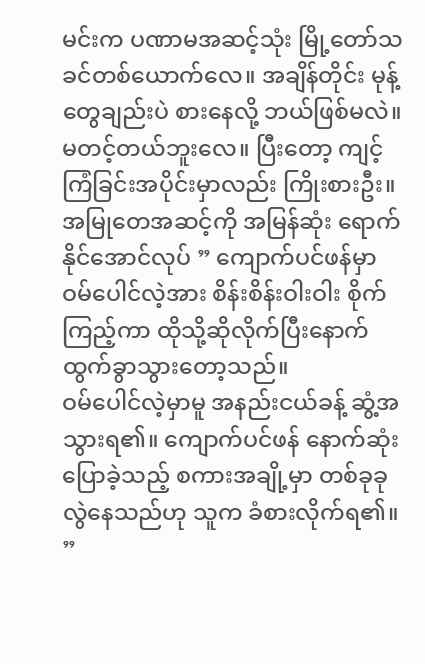မင်းက ပဏာမအဆင့်သုံး မြို့တော်သခင်တစ်ယောက်လေ။ အချိန်တိုင်း မုန့်တွေချည်းပဲ စားနေလို့ ဘယ်ဖြစ်မလဲ။ မတင့်တယ်ဘူးလေ။ ပြီးတော့ ကျင့်ကြံခြင်းအပိုင်းမှာလည်း ကြိုးစားဦး။ အမြုတေအဆင့်ကို အမြန်ဆုံး ရောက်နိုင်အောင်လုပ် ” ကျောက်ပင်ဖန်မှာ ဝမ်ပေါင်လဲ့အား စိန်းစိန်းဝါးဝါး စိုက်ကြည့်ကာ ထိုသို့ဆိုလိုက်ပြီးနောက် ထွက်ခွာသွားတော့သည်။
ဝမ်ပေါင်လဲ့မှာမူ အနည်းငယ်ခန့် ဆွံ့အသွားရ၏။ ကျောက်ပင်ဖန် နောက်ဆုံးပြောခဲ့သည့် စကားအချို့မှာ တစ်ခုခု လွဲနေသည်ဟု သူက ခံစားလိုက်ရ၏။
”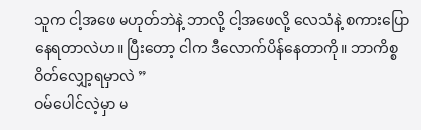သူက ငါ့အဖေ မဟုတ်ဘဲနဲ့ ဘာလို့ ငါ့အဖေလို့ လေသံနဲ့ စကားပြောနေရတာလဲဟ။ ပြီးတော့ ငါက ဒီလောက်ပိန်နေတာကို။ ဘာကိစ္စ ဝိတ်လျှော့ရမှာလဲ ”
ဝမ်ပေါင်လဲ့မှာ မ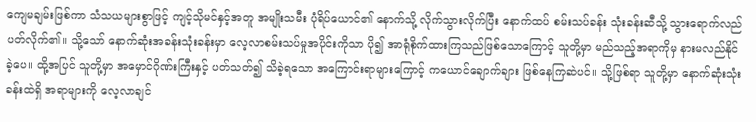ကျေမချမ်းဖြစ်ကာ သံသယများစွာဖြင့် ကျင့်သိုမင်နှင့်အတူ အမျိုးသမီး ပုံရိပ်ယောင်၏ နောက်သို့ လိုက်သွားလိုက်ပြီး နောက်ထပ် စမ်းသပ်ခန်း သုံးခန်းဆီသို့ သွားရောက်လည်ပတ်လိုက်၏။ သို့သော် နောက်ဆုံးအခန်းသုံးခန်းမှာ လေ့လာစမ်းသပ်မှုအပိုင်းကိုသာ ပို၍ အာရုံစိုက်ထားကြသည်ဖြစ်သောကြောင့် သူတို့မှာ မည်သည့်အရာကိုမှ နားမလည်နိုင်ခဲ့ပေ။ ထို့အပြင် သူတို့မှာ အမှောင်ဂိုဏ်းကြီးနှင့် ပတ်သတ်၍ သိခဲ့ရသော အကြောင်းရာများကြောင့် ကယောင်ချောက်ချား ဖြစ်နေကြဆဲပင်။ သို့ဖြစ်ရာ သူတို့မှာ နောက်ဆုံးသုံးခန်းထဲရှိ အရာများကို လေ့လာချင်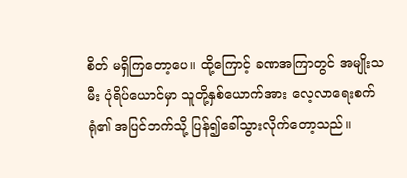စိတ် မရှိကြတော့ပေ။ ထို့ကြောင့် ခဏအကြာတွင် အမျိုးသမီး ပုံရိပ်ယောင်မှာ သူတို့နှစ်ယောက်အား လေ့လာရေးစက်ရုံ၏ အပြင်ဘက်သို့ ပြန်၍ခေါ်သွားလိုက်တော့သည်။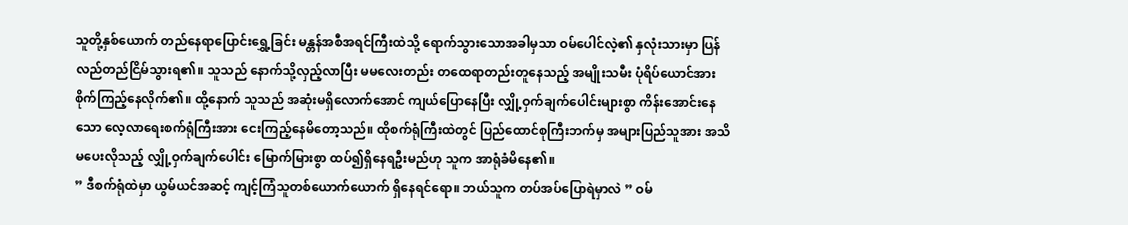သူတို့နှစ်ယောက် တည်နေရာပြောင်းရွှေ့ခြင်း မန္တန်အစီအရင်ကြီးထဲသို့ ရောက်သွားသောအခါမှသာ ဝမ်ပေါင်လဲ့၏ နှလုံးသားမှာ ပြန်လည်တည်ငြိမ်သွားရ၏။ သူသည် နောက်သို့လှည့်လာပြီး မမလေးတည်း တထေရာတည်းတူနေသည့် အမျိုးသမီး ပုံရိပ်ယောင်အား စိုက်ကြည့်နေလိုက်၏။ ထို့နောက် သူသည် အဆုံးမရှိလောက်အောင် ကျယ်ပြောနေပြီး လျှို့ဝှက်ချက်ပေါင်းများစွာ ကိန်းအောင်းနေသော လေ့လာရေးစက်ရုံကြီးအား ငေးကြည့်နေမိတော့သည်။ ထိုစက်ရုံကြီးထဲတွင် ပြည်ထောင်စုကြီးဘက်မှ အများပြည်သူအား အသိမပေးလိုသည့် လျှို့ဝှက်ချက်ပေါင်း မြောက်မြားစွာ ထပ်၍ရှိနေရဦးမည်ဟု သူက အာရုံခံမိနေ၏။
” ဒီစက်ရုံထဲမှာ ယွမ်ယင်အဆင့် ကျင့်ကြံသူတစ်ယောက်ယောက် ရှိနေရင်ရော။ ဘယ်သူက တပ်အပ်ပြောရဲမှာလဲ ” ဝမ်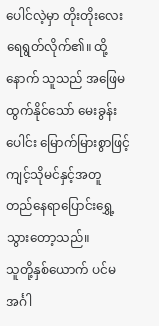ပေါင်လဲ့မှာ တိုးတိုးလေး ရေရွတ်လိုက်၏။ ထို့နောက် သူသည် အဖြေမထွက်နိုင်သော် မေးခွန်းပေါင်း မြောက်မြားစွာဖြင့် ကျင့်သိုမင်နှင့်အတူ တည်နေရာပြောင်းရွှေ့သွားတော့သည်။
သူတို့နှစ်ယောက် ပင်မအင်္ဂါ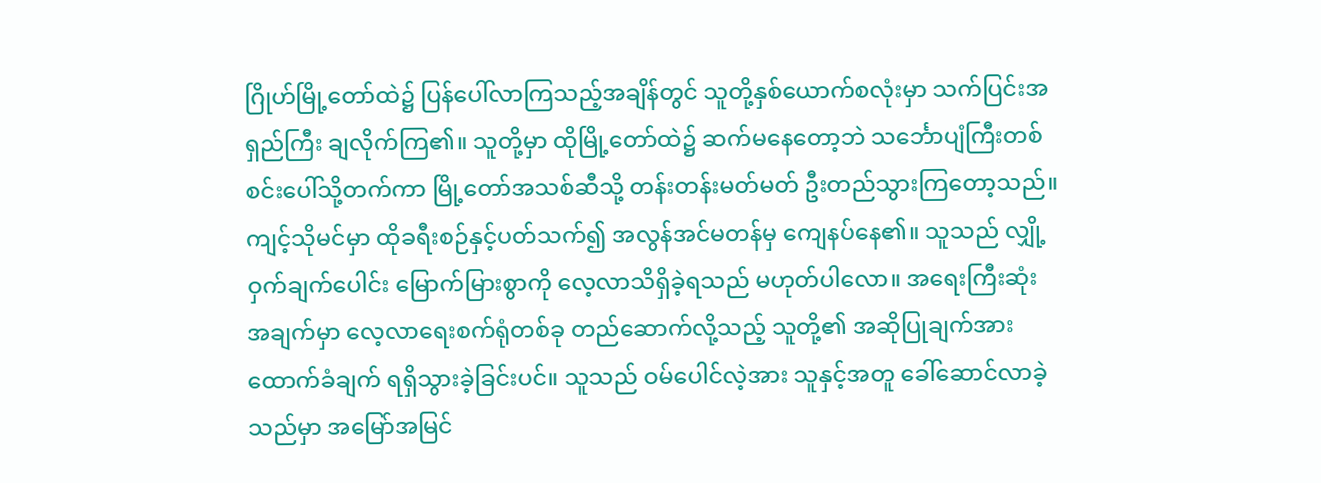ဂြိုဟ်မြို့တော်ထဲ၌ ပြန်ပေါ်လာကြသည့်အချိန်တွင် သူတို့နှစ်ယောက်စလုံးမှာ သက်ပြင်းအရှည်ကြီး ချလိုက်ကြ၏။ သူတို့မှာ ထိုမြို့တော်ထဲ၌ ဆက်မနေတော့ဘဲ သင်္ဘောပျံကြီးတစ်စင်းပေါ်သို့တက်ကာ မြို့တော်အသစ်ဆီသို့ တန်းတန်းမတ်မတ် ဦးတည်သွားကြတော့သည်။
ကျင့်သိုမင်မှာ ထိုခရီးစဉ်နှင့်ပတ်သက်၍ အလွန်အင်မတန်မှ ကျေနပ်နေ၏။ သူသည် လျှို့ဝှက်ချက်ပေါင်း မြောက်မြားစွာကို လေ့လာသိရှိခဲ့ရသည် မဟုတ်ပါလော။ အရေးကြီးဆုံး အချက်မှာ လေ့လာရေးစက်ရုံတစ်ခု တည်ဆောက်လို့သည့် သူတို့၏ အဆိုပြုချက်အား ထောက်ခံချက် ရရှိသွားခဲ့ခြင်းပင်။ သူသည် ဝမ်ပေါင်လဲ့အား သူနှင့်အတူ ခေါ်ဆောင်လာခဲ့သည်မှာ အမြော်အမြင်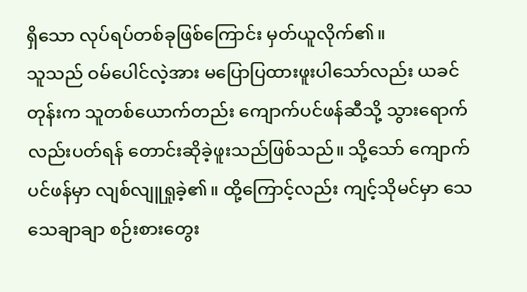ရှိသော လုပ်ရပ်တစ်ခုဖြစ်ကြောင်း မှတ်ယူလိုက်၏။
သူသည် ဝမ်ပေါင်လဲ့အား မပြောပြထားဖူးပါသော်လည်း ယခင်တုန်းက သူတစ်ယောက်တည်း ကျောက်ပင်ဖန်ဆီသို့ သွားရောက်လည်းပတ်ရန် တောင်းဆိုခဲ့ဖူးသည်ဖြစ်သည်။ သို့သော် ကျောက်ပင်ဖန်မှာ လျစ်လျူရှုခဲ့၏။ ထို့ကြောင့်လည်း ကျင့်သိုမင်မှာ သေသေချာချာ စဉ်းစားတွေး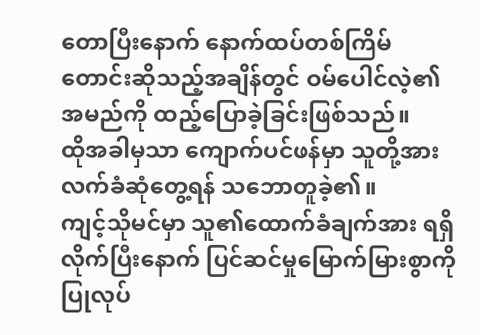တောပြီးနောက် နောက်ထပ်တစ်ကြိမ် တောင်းဆိုသည့်အချိန်တွင် ဝမ်ပေါင်လဲ့၏ အမည်ကို ထည့်ပြောခဲ့ခြင်းဖြစ်သည်။
ထိုအခါမှသာ ကျောက်ပင်ဖန်မှာ သူတို့အား လက်ခံဆုံတွေ့ရန် သဘောတူခဲ့၏။
ကျင့်သိုမင်မှာ သူ၏ထောက်ခံချက်အား ရရှိလိုက်ပြီးနောက် ပြင်ဆင်မှုမြောက်မြားစွာကို ပြုလုပ်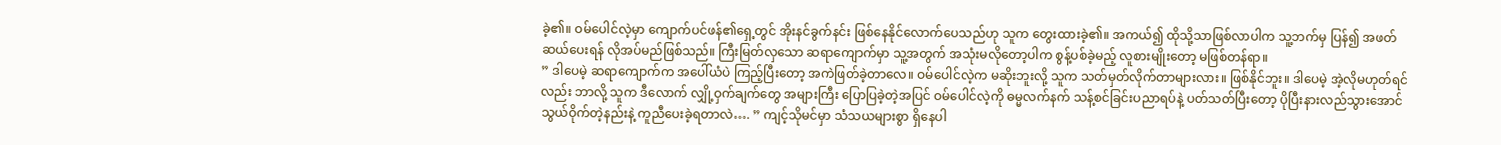ခဲ့၏။ ဝမ်ပေါင်လဲ့မှာ ကျောက်ပင်ဖန်၏ရှေ့တွင် အိုးနင်ခွက်နင်း ဖြစ်နေနိုင်လောက်ပေသည်ဟု သူက တွေးထားခဲ့၏။ အကယ်၍ ထိုသို့သာဖြစ်လာပါက သူ့ဘက်မှ ပြန်၍ အဖတ်ဆယ်ပေးရန် လိုအပ်မည်ဖြစ်သည်။ ကြီးမြတ်လှသော ဆရာကျောက်မှာ သူ့အတွက် အသုံးမလိုတော့ပါက စွန့်ပစ်ခဲ့မည့် လူစားမျိုးတော့ မဖြစ်တန်ရာ။
” ဒါပေမဲ့ ဆရာကျောက်က အပေါ်ယံပဲ ကြည့်ပြီးတော့ အကဲဖြတ်ခဲ့တာလေ။ ဝမ်ပေါင်လဲ့က မဆိုးဘူးလို့ သူက သတ်မှတ်လိုက်တာများလား။ ဖြစ်နိုင်ဘူး။ ဒါပေမဲ့ အဲ့လိုမဟုတ်ရင်လည်း ဘာလို့ သူက ဒီလောက် လျှို့ဝှက်ချက်တွေ အများကြီး ပြောပြခဲ့တဲ့အပြင် ဝမ်ပေါင်လဲ့ကို ဓမ္မလက်နက် သန့်စင်ခြင်းပညာရပ်နဲ့ ပတ်သတ်ပြီးတော့ ပိုပြီးနားလည်သွားအောင် သွယ်ဝိုက်တဲ့နည်းနဲ့ ကူညီပေးခဲ့ရတာလဲ…. ” ကျင့်သိုမင်မှာ သံသယများစွာ ရှိနေပါ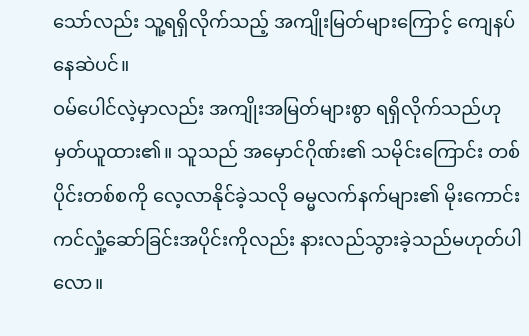သော်လည်း သူ့ရရှိလိုက်သည့် အကျိုးမြတ်များကြောင့် ကျေနပ်နေဆဲပင်။
ဝမ်ပေါင်လဲ့မှာလည်း အကျိုးအမြတ်များစွာ ရရှိလိုက်သည်ဟု မှတ်ယူထား၏။ သူသည် အမှောင်ဂိုဏ်း၏ သမိုင်းကြောင်း တစ်ပိုင်းတစ်စကို လေ့လာနိုင်ခဲ့သလို ဓမ္မလက်နက်များ၏ မိုးကောင်းကင်လှုံ့ဆော်ခြင်းအပိုင်းကိုလည်း နားလည်သွားခဲ့သည်မဟုတ်ပါလော။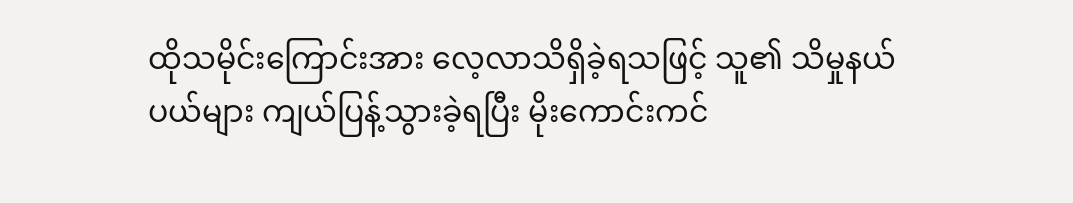ထိုသမိုင်းကြောင်းအား လေ့လာသိရှိခဲ့ရသဖြင့် သူ၏ သိမှုနယ်ပယ်များ ကျယ်ပြန့်သွားခဲ့ရပြီး မိုးကောင်းကင်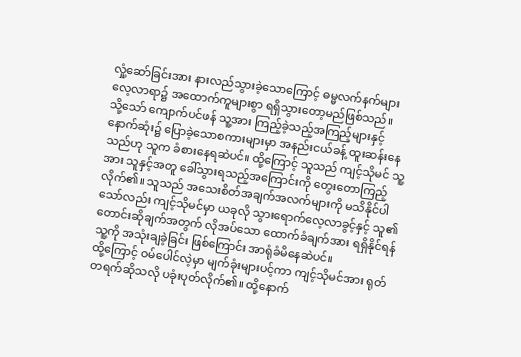လှုံ့ဆော်ခြင်းအား နားလည်သွားခဲ့သောကြောင့် ဓမ္မလက်နက်များ လေ့လာရာ၌ အထောက်ကူများစွာ ရရှိသွားတော့မည်ဖြစ်သည်။
သို့သော် ကျောက်ပင်ဖန် သူ့အား ကြည့်ခဲ့သည့်အကြည့်များနှင့် နောက်ဆုံး၌ ပြောခဲ့သောစကားများမှာ အနည်းငယ်ခန့် ထူးဆန်းနေသည်ဟု သူက ခံစားနေရဆဲပင်။ ထို့ကြောင့် သူသည် ကျင့်သိုမင် သူ့အား သူနှင့်အတူ ခေါ်သွားရသည့်အကြောင်းကို တွေးတောကြည့်လိုက်၏။ သူသည် အသေးစိတ်အချက်အလက်များကို မသိနိုင်ပါသော်လည်း ကျင့်သိုမင်မှာ ယခုလို သွားရောက်လေ့လာခွင့်နှင့် သူ၏ တောင်းဆိုချက်အတွက် လိုအပ်သော ထောက်ခံချက်အား ရရှိနိုင်ရန် သူ့ကို အသုံးချခဲ့ခြင်း ဖြစ်ကြောင်း အာရုံခံမိနေဆဲပင်။
ထို့ကြောင့် ဝမ်ပေါင်လဲ့မှာ မျက်ခုံးများပင့်ကာ ကျင့်သိုမင်အား ရုတ်တရက်ဆိုသလို ပခုံးပုတ်လိုက်၏။ ထို့နောက်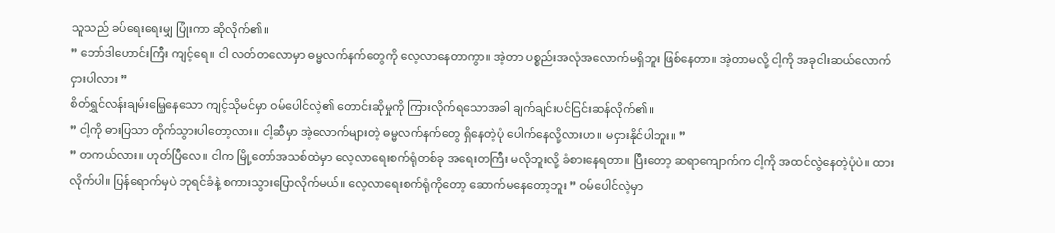သူသည် ခပ်ရေးရေးမျှ ပြုံးကာ ဆိုလိုက်၏။
” ဘော်ဒါဟောင်းကြီး ကျင့်ရေ။ ငါ လတ်တလောမှာ ဓမ္မလက်နက်တွေကို လေ့လာနေတာကွာ။ အဲ့တာ ပစ္စည်းအလုံအလောက်မရှိဘူး ဖြစ်နေတာ။ အဲ့တာမလို့ ငါ့ကို အခုငါးဆယ်လောက် ငှားပါလား ”
စိတ်ရွှင်လန်းချမ်းမြေ့နေသော ကျင့်သိုမင်မှာ ဝမ်ပေါင်လဲ့၏ တောင်းဆိုမှုကို ကြားလိုက်ရသောအခါ ချက်ချင်းပင်ငြင်းဆန်လိုက်၏။
” ငါ့ကို ဓားပြသာ တိုက်သွားပါတော့လား။ ငါ့ဆီမှာ အဲ့လောက်များတဲ့ ဓမ္မလက်နက်တွေ ရှိနေတဲ့ပုံ ပေါက်နေလို့လားဟ။ မငှားနိုင်ပါဘူး။ ”
” တကယ်လား။ ဟုတ်ပြီလေ။ ငါက မြို့တော်အသစ်ထဲမှာ လေ့လာရေးစက်ရုံတစ်ခု အရေးတကြီး မလိုဘူးလို့ ခံစားနေရတာ။ ပြီးတော့ ဆရာကျောက်က ငါ့ကို အထင်လွဲနေတဲ့ပုံပဲ။ ထားလိုက်ပါ။ ပြန်ရောက်မှပဲ ဘုရင်ခံနဲ့ စကားသွားပြောလိုက်မယ်။ လေ့လာရေးစက်ရုံကိုတော့ ဆောက်မနေတော့ဘူး ” ဝမ်ပေါင်လဲ့မှာ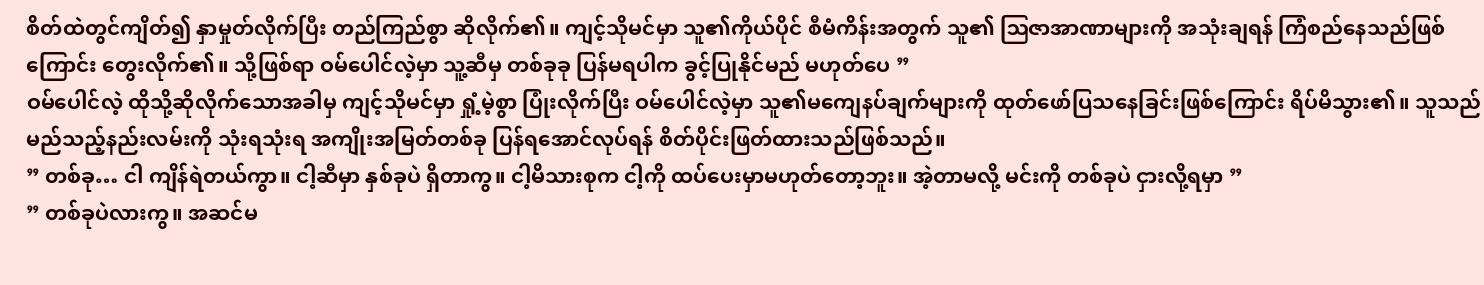စိတ်ထဲတွင်ကျိတ်၍ နှာမှုတ်လိုက်ပြီး တည်ကြည်စွာ ဆိုလိုက်၏။ ကျင့်သိုမင်မှာ သူ၏ကိုယ်ပိုင် စီမံကိန်းအတွက် သူ၏ ဩဇာအာဏာများကို အသုံးချရန် ကြံစည်နေသည်ဖြစ်ကြောင်း တွေးလိုက်၏။ သို့ဖြစ်ရာ ဝမ်ပေါင်လဲ့မှာ သူ့ဆီမှ တစ်ခုခု ပြန်မရပါက ခွင့်ပြုနိုင်မည် မဟုတ်ပေ ”
ဝမ်ပေါင်လဲ့ ထိုသို့ဆိုလိုက်သောအခါမှ ကျင့်သိုမင်မှာ ရှုံ့မဲ့စွာ ပြုံးလိုက်ပြီး ဝမ်ပေါင်လဲ့မှာ သူ၏မကျေနပ်ချက်များကို ထုတ်ဖော်ပြသနေခြင်းဖြစ်ကြောင်း ရိပ်မိသွား၏။ သူသည် မည်သည့်နည်းလမ်းကို သုံးရသုံးရ အကျိုးအမြတ်တစ်ခု ပြန်ရအောင်လုပ်ရန် စိတ်ပိုင်းဖြတ်ထားသည်ဖြစ်သည်။
” တစ်ခု… ငါ ကျိန်ရဲတယ်ကွာ။ ငါ့ဆီမှာ နှစ်ခုပဲ ရှိတာကွ။ ငါ့မိသားစုက ငါ့ကို ထပ်ပေးမှာမဟုတ်တော့ဘူး။ အဲ့တာမလို့ မင်းကို တစ်ခုပဲ ငှားလို့ရမှာ ”
” တစ်ခုပဲလားကွ။ အဆင်မ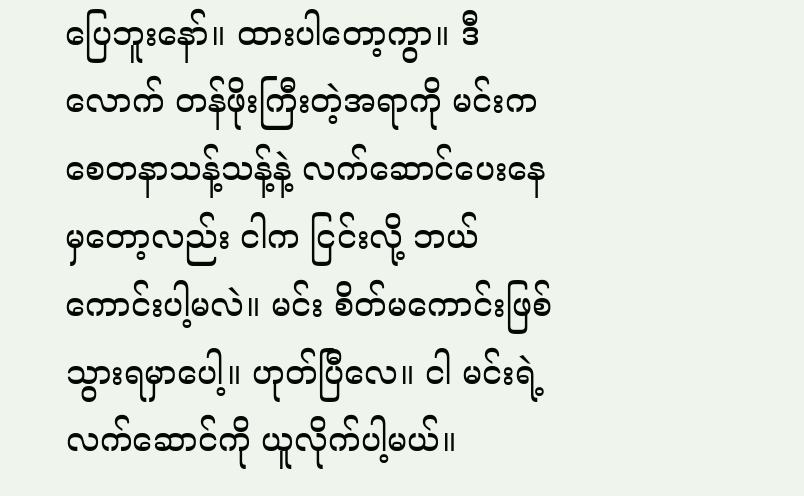ပြေဘူးနော်။ ထားပါတော့ကွာ။ ဒီလောက် တန်ဖိုးကြီးတဲ့အရာကို မင်းက စေတနာသန့်သန့်နဲ့ လက်ဆောင်ပေးနေမှတော့လည်း ငါက ငြင်းလို့ ဘယ်ကောင်းပါ့မလဲ။ မင်း စိတ်မကောင်းဖြစ်သွားရမှာပေါ့။ ဟုတ်ပြီလေ။ ငါ မင်းရဲ့လက်ဆောင်ကို ယူလိုက်ပါ့မယ်။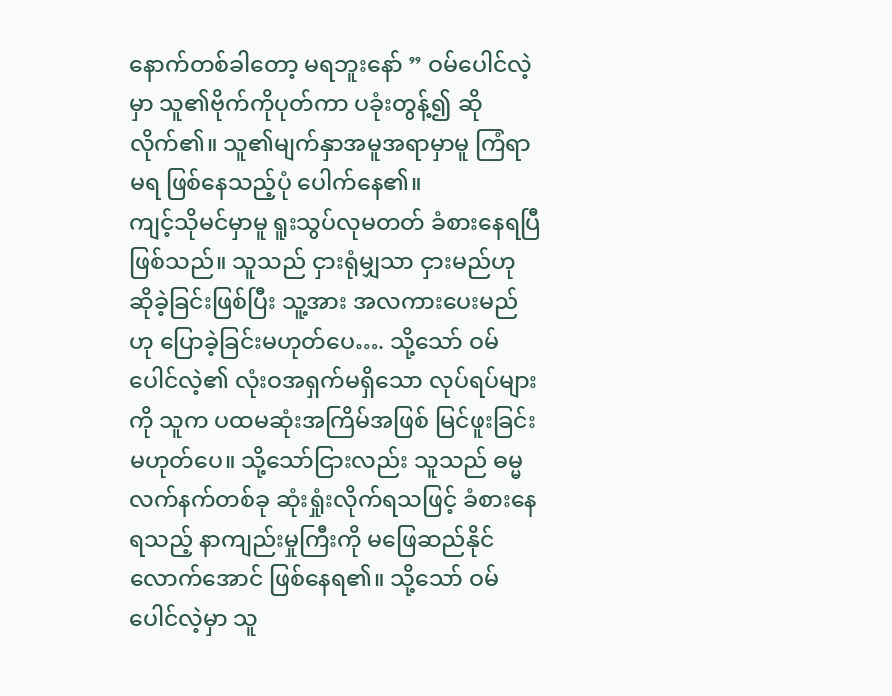နောက်တစ်ခါတော့ မရဘူးနော် ” ဝမ်ပေါင်လဲ့မှာ သူ၏ဗိုက်ကိုပုတ်ကာ ပခုံးတွန့်၍ ဆိုလိုက်၏။ သူ၏မျက်နှာအမူအရာမှာမူ ကြံရာမရ ဖြစ်နေသည့်ပုံ ပေါက်နေ၏။
ကျင့်သိုမင်မှာမူ ရူးသွပ်လုမတတ် ခံစားနေရပြီဖြစ်သည်။ သူသည် ငှားရုံမျှသာ ငှားမည်ဟု ဆိုခဲ့ခြင်းဖြစ်ပြီး သူ့အား အလကားပေးမည်ဟု ပြောခဲ့ခြင်းမဟုတ်ပေ…. သို့သော် ဝမ်ပေါင်လဲ့၏ လုံးဝအရှက်မရှိသော လုပ်ရပ်များကို သူက ပထမဆုံးအကြိမ်အဖြစ် မြင်ဖူးခြင်းမဟုတ်ပေ။ သို့သော်ငြားလည်း သူသည် ဓမ္မလက်နက်တစ်ခု ဆုံးရှုံးလိုက်ရသဖြင့် ခံစားနေရသည့် နာကျည်းမှုကြီးကို မဖြေဆည်နိုင်လောက်အောင် ဖြစ်နေရ၏။ သို့သော် ဝမ်ပေါင်လဲ့မှာ သူ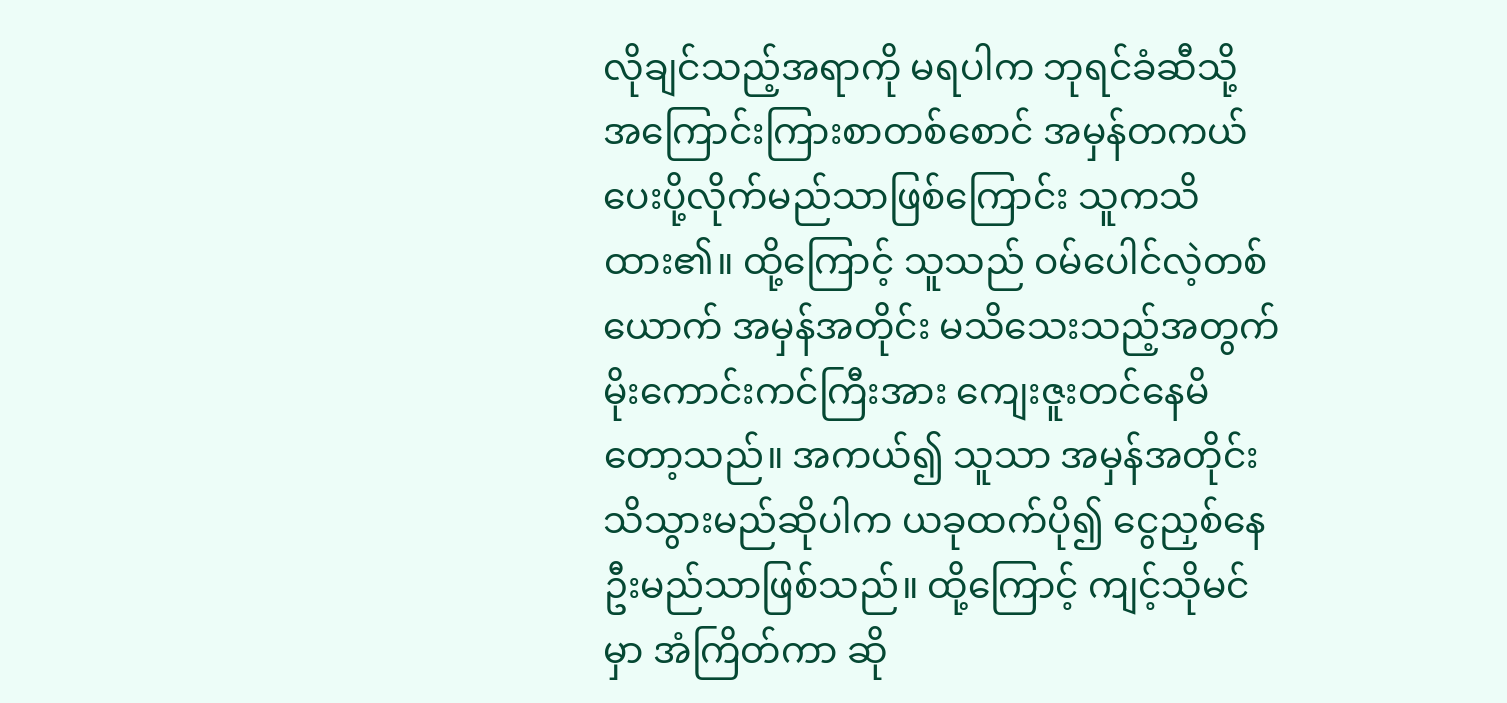လိုချင်သည့်အရာကို မရပါက ဘုရင်ခံဆီသို့ အကြောင်းကြားစာတစ်စောင် အမှန်တကယ် ပေးပို့လိုက်မည်သာဖြစ်ကြောင်း သူကသိထား၏။ ထို့ကြောင့် သူသည် ဝမ်ပေါင်လဲ့တစ်ယောက် အမှန်အတိုင်း မသိသေးသည့်အတွက် မိုးကောင်းကင်ကြီးအား ကျေးဇူးတင်နေမိတော့သည်။ အကယ်၍ သူသာ အမှန်အတိုင်း သိသွားမည်ဆိုပါက ယခုထက်ပို၍ ငွေညှစ်နေဦးမည်သာဖြစ်သည်။ ထို့ကြောင့် ကျင့်သိုမင်မှာ အံကြိတ်ကာ ဆို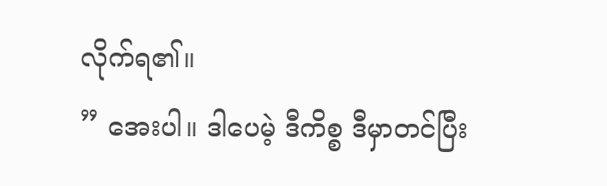လိုက်ရ၏။
” အေးပါ။ ဒါပေမဲ့ ဒီကိစ္စ ဒီမှာတင်ပြီး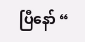ပြီနော် “